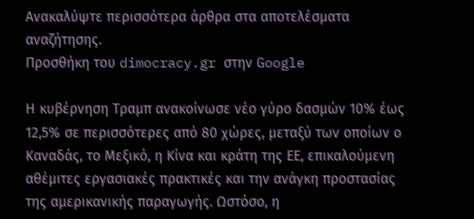Ανακαλύψτε περισσότερα άρθρα στα αποτελέσματα αναζήτησης.
Προσθήκη του dimocracy.gr στην Google

Η κυβέρνηση Τραμπ ανακοίνωσε νέο γύρο δασμών 10% έως 12,5% σε περισσότερες από 80 χώρες, μεταξύ των οποίων ο Καναδάς, το Μεξικό, η Κίνα και κράτη της ΕΕ, επικαλούμενη αθέμιτες εργασιακές πρακτικές και την ανάγκη προστασίας της αμερικανικής παραγωγής. Ωστόσο, η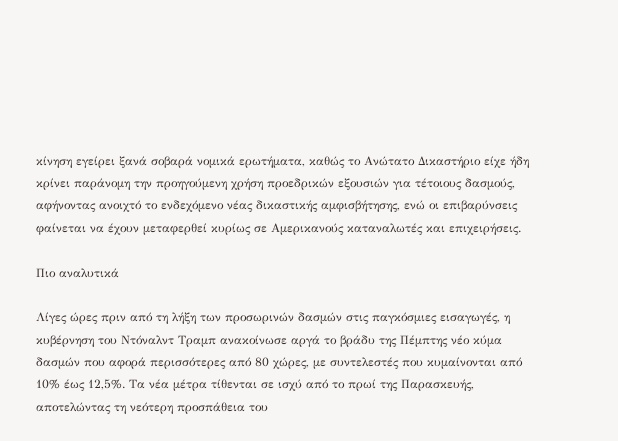κίνηση εγείρει ξανά σοβαρά νομικά ερωτήματα, καθώς το Ανώτατο Δικαστήριο είχε ήδη κρίνει παράνομη την προηγούμενη χρήση προεδρικών εξουσιών για τέτοιους δασμούς, αφήνοντας ανοιχτό το ενδεχόμενο νέας δικαστικής αμφισβήτησης, ενώ οι επιβαρύνσεις φαίνεται να έχουν μεταφερθεί κυρίως σε Αμερικανούς καταναλωτές και επιχειρήσεις.

Πιο αναλυτικά

Λίγες ώρες πριν από τη λήξη των προσωρινών δασμών στις παγκόσμιες εισαγωγές, η κυβέρνηση του Ντόναλντ Τραμπ ανακοίνωσε αργά το βράδυ της Πέμπτης νέο κύμα δασμών που αφορά περισσότερες από 80 χώρες, με συντελεστές που κυμαίνονται από 10% έως 12,5%. Τα νέα μέτρα τίθενται σε ισχύ από το πρωί της Παρασκευής, αποτελώντας τη νεότερη προσπάθεια του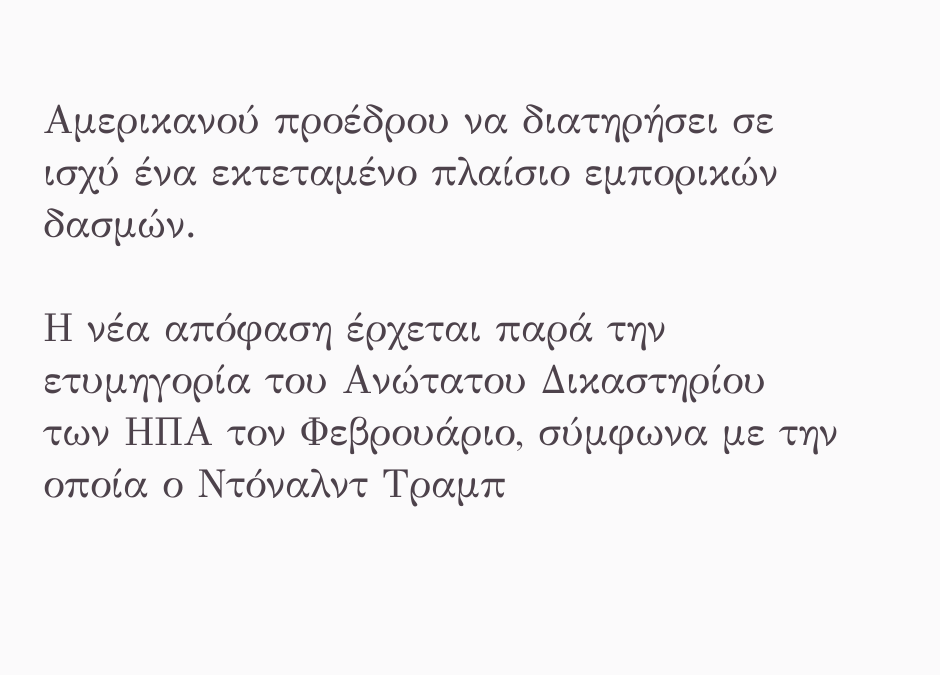Αμερικανού προέδρου να διατηρήσει σε ισχύ ένα εκτεταμένο πλαίσιο εμπορικών δασμών.

Η νέα απόφαση έρχεται παρά την ετυμηγορία του Ανώτατου Δικαστηρίου των ΗΠΑ τον Φεβρουάριο, σύμφωνα με την οποία ο Ντόναλντ Τραμπ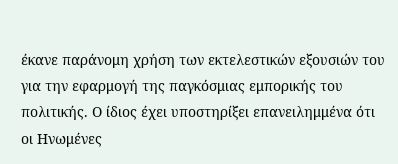έκανε παράνομη χρήση των εκτελεστικών εξουσιών του για την εφαρμογή της παγκόσμιας εμπορικής του πολιτικής. Ο ίδιος έχει υποστηρίξει επανειλημμένα ότι οι Ηνωμένες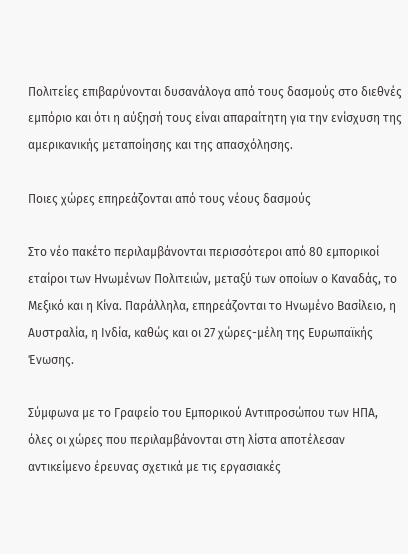Πολιτείες επιβαρύνονται δυσανάλογα από τους δασμούς στο διεθνές εμπόριο και ότι η αύξησή τους είναι απαραίτητη για την ενίσχυση της αμερικανικής μεταποίησης και της απασχόλησης.

Ποιες χώρες επηρεάζονται από τους νέους δασμούς

Στο νέο πακέτο περιλαμβάνονται περισσότεροι από 80 εμπορικοί εταίροι των Ηνωμένων Πολιτειών, μεταξύ των οποίων ο Καναδάς, το Μεξικό και η Κίνα. Παράλληλα, επηρεάζονται το Ηνωμένο Βασίλειο, η Αυστραλία, η Ινδία, καθώς και οι 27 χώρες-μέλη της Ευρωπαϊκής Ένωσης.

Σύμφωνα με το Γραφείο του Εμπορικού Αντιπροσώπου των ΗΠΑ, όλες οι χώρες που περιλαμβάνονται στη λίστα αποτέλεσαν αντικείμενο έρευνας σχετικά με τις εργασιακές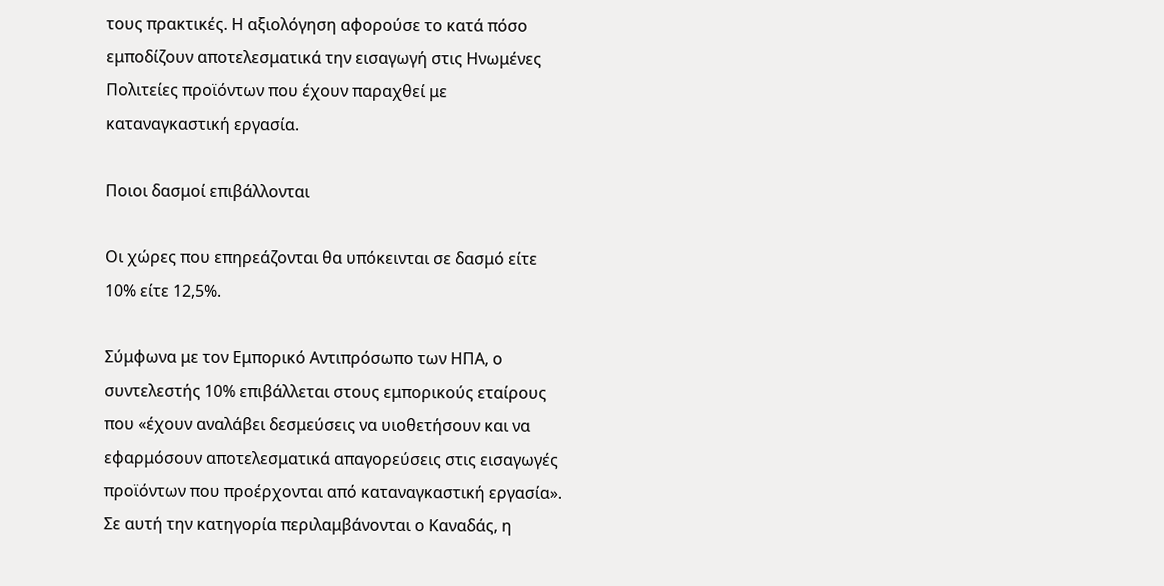τους πρακτικές. Η αξιολόγηση αφορούσε το κατά πόσο εμποδίζουν αποτελεσματικά την εισαγωγή στις Ηνωμένες Πολιτείες προϊόντων που έχουν παραχθεί με καταναγκαστική εργασία.

Ποιοι δασμοί επιβάλλονται

Οι χώρες που επηρεάζονται θα υπόκεινται σε δασμό είτε 10% είτε 12,5%.

Σύμφωνα με τον Εμπορικό Αντιπρόσωπο των ΗΠΑ, ο συντελεστής 10% επιβάλλεται στους εμπορικούς εταίρους που «έχουν αναλάβει δεσμεύσεις να υιοθετήσουν και να εφαρμόσουν αποτελεσματικά απαγορεύσεις στις εισαγωγές προϊόντων που προέρχονται από καταναγκαστική εργασία». Σε αυτή την κατηγορία περιλαμβάνονται ο Καναδάς, η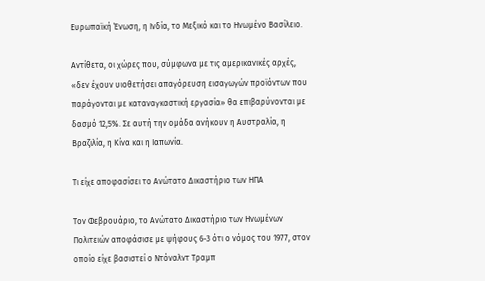Ευρωπαϊκή Ένωση, η Ινδία, το Μεξικό και το Ηνωμένο Βασίλειο.

Αντίθετα, οι χώρες που, σύμφωνα με τις αμερικανικές αρχές, «δεν έχουν υιοθετήσει απαγόρευση εισαγωγών προϊόντων που παράγονται με καταναγκαστική εργασία» θα επιβαρύνονται με δασμό 12,5%. Σε αυτή την ομάδα ανήκουν η Αυστραλία, η Βραζιλία, η Κίνα και η Ιαπωνία.

Τι είχε αποφασίσει το Ανώτατο Δικαστήριο των ΗΠΑ

Τον Φεβρουάριο, το Ανώτατο Δικαστήριο των Ηνωμένων Πολιτειών αποφάσισε με ψήφους 6-3 ότι ο νόμος του 1977, στον οποίο είχε βασιστεί ο Ντόναλντ Τραμπ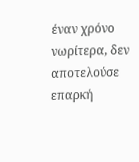έναν χρόνο νωρίτερα, δεν αποτελούσε επαρκή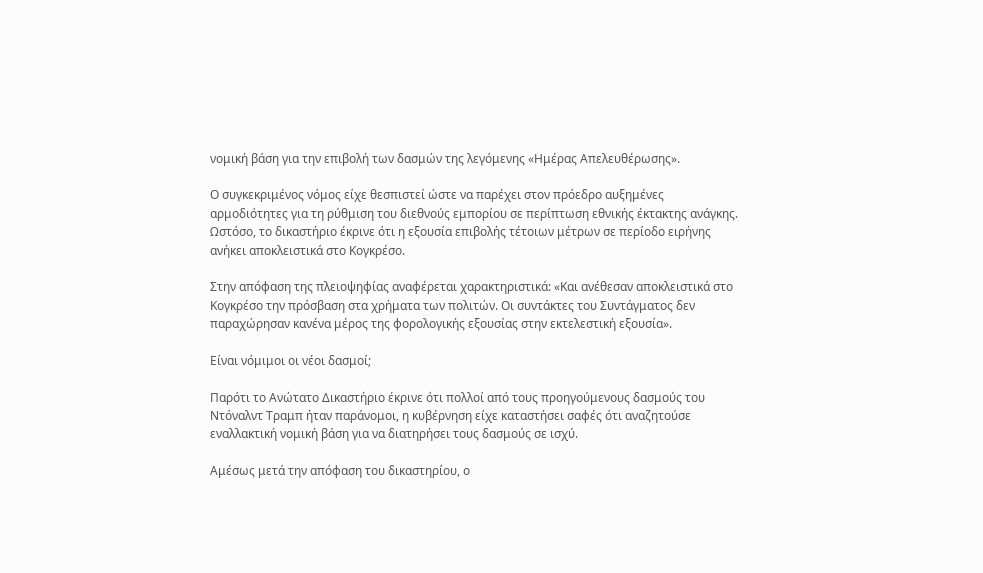νομική βάση για την επιβολή των δασμών της λεγόμενης «Ημέρας Απελευθέρωσης».

Ο συγκεκριμένος νόμος είχε θεσπιστεί ώστε να παρέχει στον πρόεδρο αυξημένες αρμοδιότητες για τη ρύθμιση του διεθνούς εμπορίου σε περίπτωση εθνικής έκτακτης ανάγκης. Ωστόσο, το δικαστήριο έκρινε ότι η εξουσία επιβολής τέτοιων μέτρων σε περίοδο ειρήνης ανήκει αποκλειστικά στο Κογκρέσο.

Στην απόφαση της πλειοψηφίας αναφέρεται χαρακτηριστικά: «Και ανέθεσαν αποκλειστικά στο Κογκρέσο την πρόσβαση στα χρήματα των πολιτών. Οι συντάκτες του Συντάγματος δεν παραχώρησαν κανένα μέρος της φορολογικής εξουσίας στην εκτελεστική εξουσία».

Είναι νόμιμοι οι νέοι δασμοί;

Παρότι το Ανώτατο Δικαστήριο έκρινε ότι πολλοί από τους προηγούμενους δασμούς του Ντόναλντ Τραμπ ήταν παράνομοι, η κυβέρνηση είχε καταστήσει σαφές ότι αναζητούσε εναλλακτική νομική βάση για να διατηρήσει τους δασμούς σε ισχύ.

Αμέσως μετά την απόφαση του δικαστηρίου, ο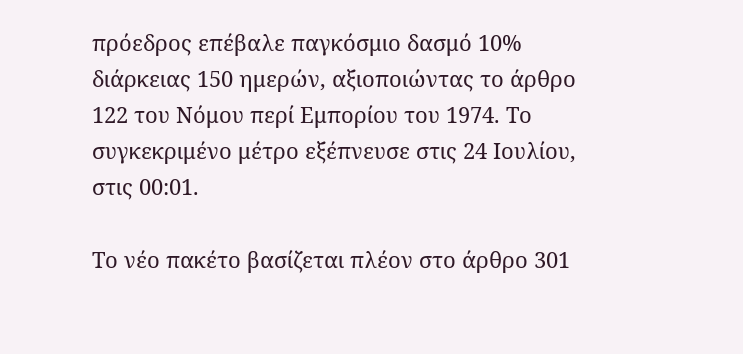πρόεδρος επέβαλε παγκόσμιο δασμό 10% διάρκειας 150 ημερών, αξιοποιώντας το άρθρο 122 του Νόμου περί Εμπορίου του 1974. Το συγκεκριμένο μέτρο εξέπνευσε στις 24 Ιουλίου, στις 00:01.

Το νέο πακέτο βασίζεται πλέον στο άρθρο 301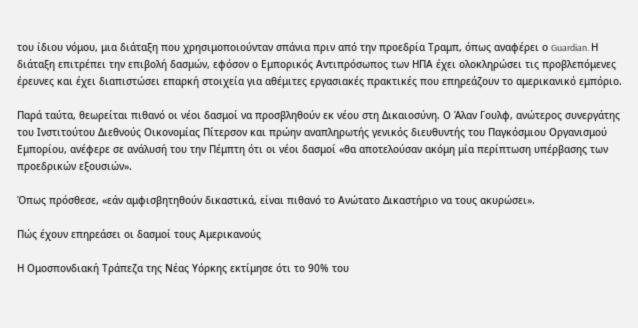του ίδιου νόμου, μια διάταξη που χρησιμοποιούνταν σπάνια πριν από την προεδρία Τραμπ, όπως αναφέρει ο Guardian. Η διάταξη επιτρέπει την επιβολή δασμών, εφόσον ο Εμπορικός Αντιπρόσωπος των ΗΠΑ έχει ολοκληρώσει τις προβλεπόμενες έρευνες και έχει διαπιστώσει επαρκή στοιχεία για αθέμιτες εργασιακές πρακτικές που επηρεάζουν το αμερικανικό εμπόριο.

Παρά ταύτα, θεωρείται πιθανό οι νέοι δασμοί να προσβληθούν εκ νέου στη Δικαιοσύνη. Ο Άλαν Γουλφ, ανώτερος συνεργάτης του Ινστιτούτου Διεθνούς Οικονομίας Πίτερσον και πρώην αναπληρωτής γενικός διευθυντής του Παγκόσμιου Οργανισμού Εμπορίου, ανέφερε σε ανάλυσή του την Πέμπτη ότι οι νέοι δασμοί «θα αποτελούσαν ακόμη μία περίπτωση υπέρβασης των προεδρικών εξουσιών».

Όπως πρόσθεσε, «εάν αμφισβητηθούν δικαστικά, είναι πιθανό το Ανώτατο Δικαστήριο να τους ακυρώσει».

Πώς έχουν επηρεάσει οι δασμοί τους Αμερικανούς

Η Ομοσπονδιακή Τράπεζα της Νέας Υόρκης εκτίμησε ότι το 90% του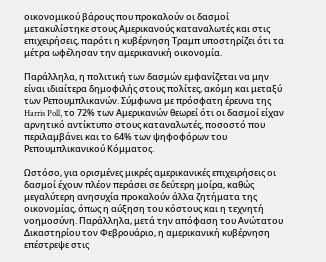οικονομικού βάρους που προκαλούν οι δασμοί μετακυλίστηκε στους Αμερικανούς καταναλωτές και στις επιχειρήσεις, παρότι η κυβέρνηση Τραμπ υποστηρίζει ότι τα μέτρα ωφέλησαν την αμερικανική οικονομία.

Παράλληλα, η πολιτική των δασμών εμφανίζεται να μην είναι ιδιαίτερα δημοφιλής στους πολίτες, ακόμη και μεταξύ των Ρεπουμπλικανών. Σύμφωνα με πρόσφατη έρευνα της Harris Poll, το 72% των Αμερικανών θεωρεί ότι οι δασμοί είχαν αρνητικό αντίκτυπο στους καταναλωτές, ποσοστό που περιλαμβάνει και το 64% των ψηφοφόρων του Ρεπουμπλικανικού Κόμματος.

Ωστόσο, για ορισμένες μικρές αμερικανικές επιχειρήσεις οι δασμοί έχουν πλέον περάσει σε δεύτερη μοίρα, καθώς μεγαλύτερη ανησυχία προκαλούν άλλα ζητήματα της οικονομίας, όπως η αύξηση του κόστους και η τεχνητή νοημοσύνη. Παράλληλα, μετά την απόφαση του Ανώτατου Δικαστηρίου τον Φεβρουάριο, η αμερικανική κυβέρνηση επέστρεψε στις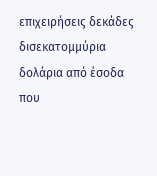επιχειρήσεις δεκάδες δισεκατομμύρια δολάρια από έσοδα που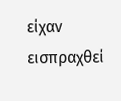είχαν εισπραχθεί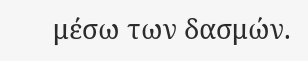μέσω των δασμών.